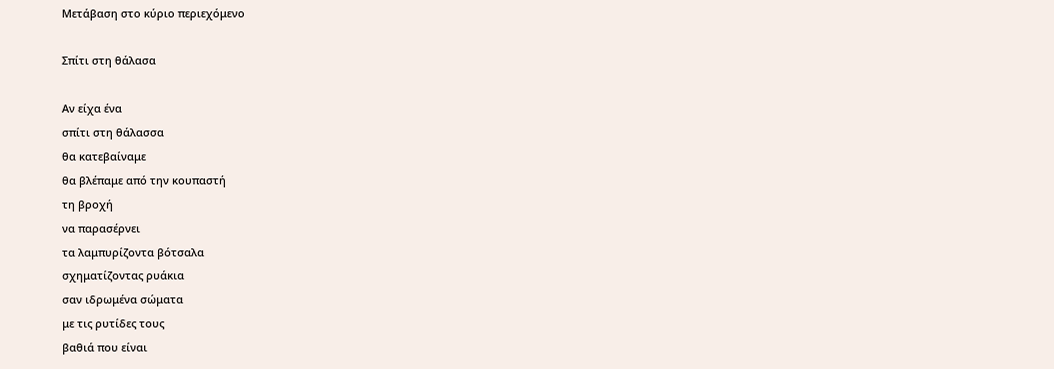Μετάβαση στο κύριο περιεχόμενο

Σπίτι στη θάλασα

Αν είχα ένα
σπίτι στη θάλασσα
θα κατεβαίναμε
θα βλέπαμε από την κουπαστή
τη βροχή
να παρασέρνει
τα λαμπυρίζοντα βότσαλα
σχηματίζοντας ρυάκια
σαν ιδρωμένα σώματα
με τις ρυτίδες τους
βαθιά που είναι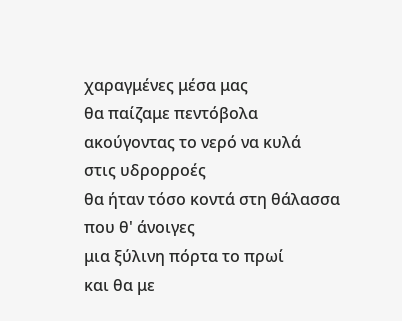χαραγμένες μέσα μας
θα παίζαμε πεντόβολα
ακούγοντας το νερό να κυλά
στις υδρορροές
θα ήταν τόσο κοντά στη θάλασσα
που θ' άνοιγες
μια ξύλινη πόρτα το πρωί
και θα με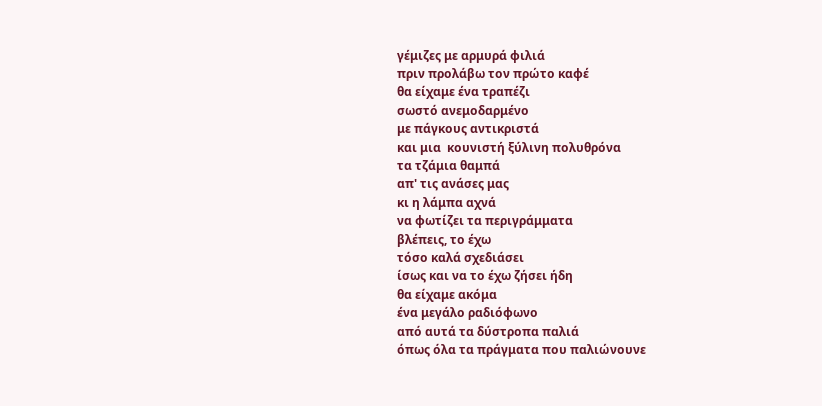γέμιζες με αρμυρά φιλιά
πριν προλάβω τον πρώτο καφέ
θα είχαμε ένα τραπέζι
σωστό ανεμοδαρμένο
με πάγκους αντικριστά
και μια  κουνιστή ξύλινη πολυθρόνα
τα τζάμια θαμπά
απ' τις ανάσες μας
κι η λάμπα αχνά
να φωτίζει τα περιγράμματα
βλέπεις, το έχω
τόσο καλά σχεδιάσει
ίσως και να το έχω ζήσει ήδη
θα είχαμε ακόμα
ένα μεγάλο ραδιόφωνο
από αυτά τα δύστροπα παλιά
όπως όλα τα πράγματα που παλιώνουνε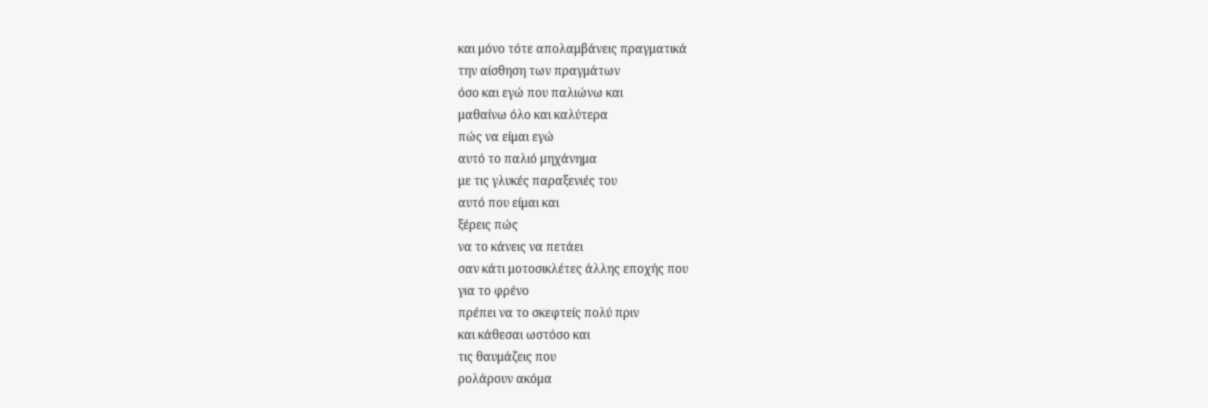και μόνο τότε απολαμβάνεις πραγματικά
την αίσθηση των πραγμάτων
όσο και εγώ που παλιώνω και
μαθαίνω όλο και καλύτερα
πώς να είμαι εγώ
αυτό το παλιό μηχάνημα
με τις γλυκές παραξενιές του
αυτό που είμαι και
ξέρεις πώς
να το κάνεις να πετάει
σαν κάτι μοτοσικλέτες άλλης εποχής που
για το φρένο
πρέπει να το σκεφτείς πολύ πριν
και κάθεσαι ωστόσο και
τις θαυμάζεις που
ρολάρουν ακόμα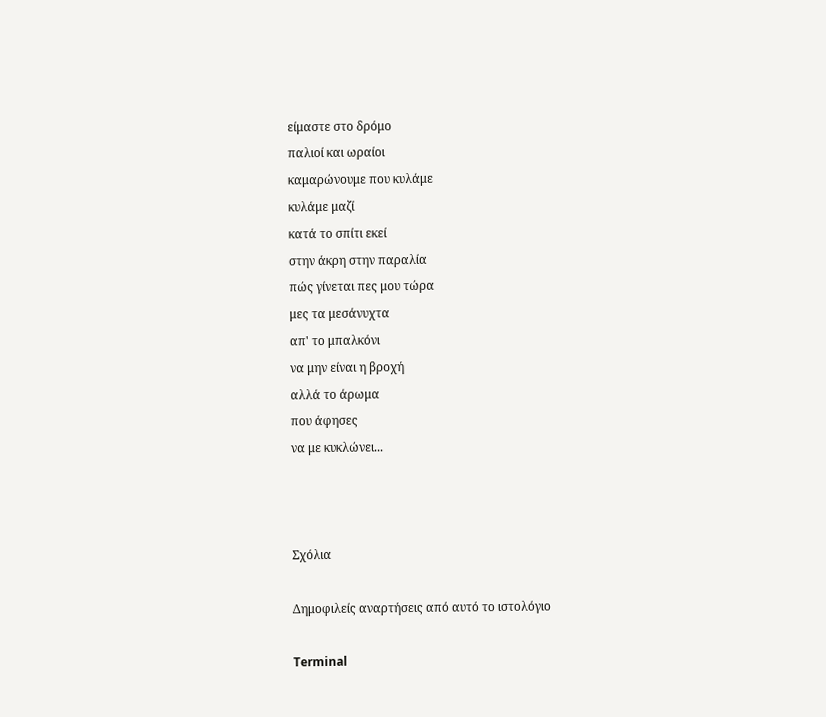είμαστε στο δρόμο
παλιοί και ωραίοι
καμαρώνουμε που κυλάμε
κυλάμε μαζί
κατά το σπίτι εκεί
στην άκρη στην παραλία
πώς γίνεται πες μου τώρα
μες τα μεσάνυχτα
απ' το μπαλκόνι
να μην είναι η βροχή
αλλά το άρωμα
που άφησες
να με κυκλώνει...



Σχόλια

Δημοφιλείς αναρτήσεις από αυτό το ιστολόγιο

Terminal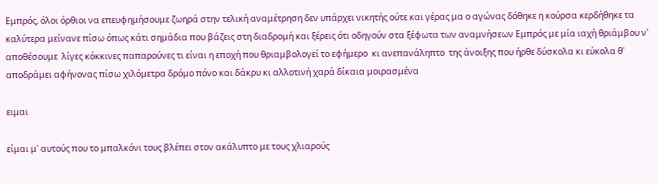Εμπρός, όλοι όρθιοι να επευφημήσουμε ζωηρά στην τελική αναμέτρηση δεν υπάρχει νικητής ούτε και γέρας μα ο αγώνας δόθηκε η κούρσα κερδήθηκε τα καλύτερα μείνανε πίσω όπως κάτι σημάδια που βάζεις στη διαδρομή και ξέρεις ότι οδηγούν στα ξέφωτα των αναμνήσεων Εμπρός με μία ιαχή θριάμβου ν' αποθέσουμε  λίγες κόκκινες παπαρούνες τι είναι η εποχή που θριαμβολογεί το εφήμερο  κι ανεπανάληπτο  της άνοιξης που ήρθε δύσκολα κι εύκολα θ' αποδράμει αφήνονας πίσω χιλόμετρα δρόμο πόνο και δάκρυ κι αλλοτινή χαρά δίκαια μοιρασμένα

ειμαι

είμαι μ' αυτούς που το μπαλκόνι τους βλέπει στον ακάλυπτο με τους χλιαρούς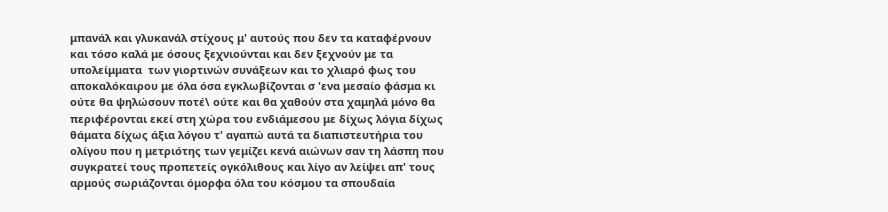μπανάλ και γλυκανάλ στίχους μ' αυτούς που δεν τα καταφέρνουν και τόσο καλά με όσους ξεχνιούνται και δεν ξεχνούν με τα υπολείμματα  των γιορτινών συνάξεων και το χλιαρό φως του αποκαλόκαιρου με όλα όσα εγκλωβίζονται σ 'ενα μεσαίο φάσμα κι ούτε θα ψηλώσουν ποτέ\ ούτε και θα χαθούν στα χαμηλά μόνο θα περιφέρονται εκεί στη χώρα του ενδιάμεσου με δίχως λόγια δίχως θάματα δίχως άξια λόγου τ' αγαπώ αυτά τα διαπιστευτήρια του ολίγου που η μετριότης των γεμίζει κενά αιώνων σαν τη λάσπη που συγκρατεί τους προπετείς ογκόλιθους και λίγο αν λείψει απ' τους αρμούς σωριάζονται όμορφα όλα του κόσμου τα σπουδαία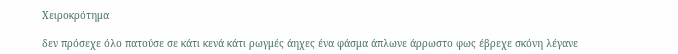Χειροκρότημα

δεν πρόσεχε όλο πατούσε σε κάτι κενά κάτι ρωγμές άηχες ένα φάσμα άπλωνε άρρωστο φως έβρεχε σκόνη λέγανε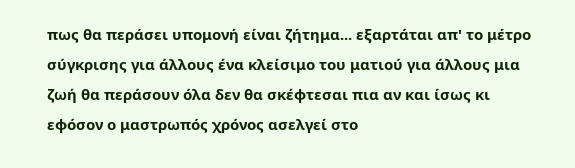πως θα περάσει υπομονή είναι ζήτημα... εξαρτάται απ' το μέτρο σύγκρισης για άλλους ένα κλείσιμο του ματιού για άλλους μια ζωή θα περάσουν όλα δεν θα σκέφτεσαι πια αν και ίσως κι εφόσον ο μαστρωπός χρόνος ασελγεί στο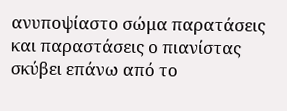ανυποψίαστο σώμα παρατάσεις και παραστάσεις ο πιανίστας σκύβει επάνω από το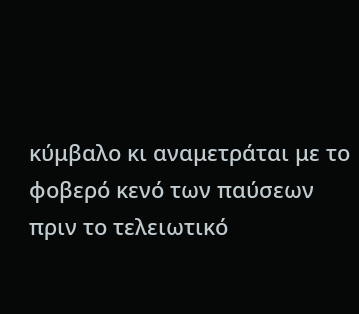κύμβαλο κι αναμετράται με το φοβερό κενό των παύσεων πριν το τελειωτικό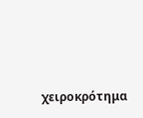χειροκρότημα